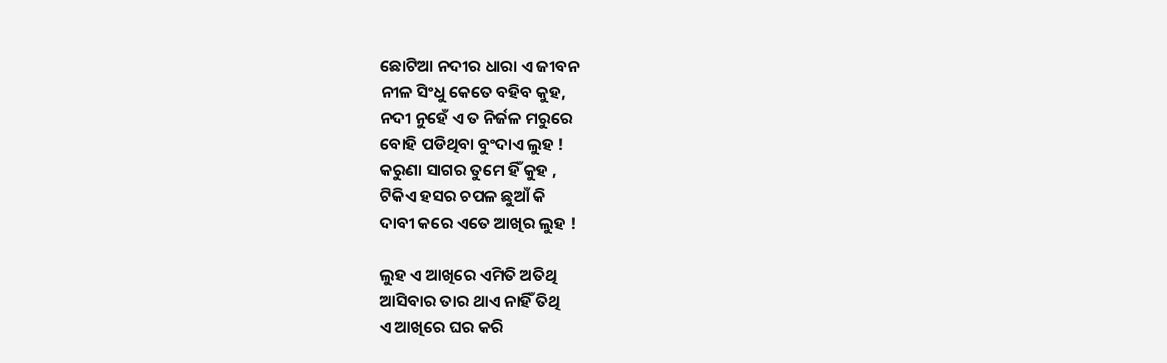ଛୋଟିଆ ନଦୀର ଧାରା ଏ ଜୀବନ
ନୀଳ ସିଂଧୁ କେତେ ବହିବ କୁହ,
ନଦୀ ନୁହେଁ ଏ ତ ନିର୍ଜଳ ମରୁରେ
ବୋହି ପଡିଥିବା ବୁଂଦାଏ ଲୁହ !
କରୁଣା ସାଗର ତୁମେ ହିଁ କୁହ ,
ଟିକିଏ ହସର ଚପଳ ଛୁଆଁ କି
ଦାବୀ କରେ ଏତେ ଆଖିର ଲୁହ !

ଲୁହ ଏ ଆଖିରେ ଏମିତି ଅତିଥି
ଆସିବାର ତାର ଥାଏ ନାହିଁ ତିଥି
ଏ ଆଖିରେ ଘର କରି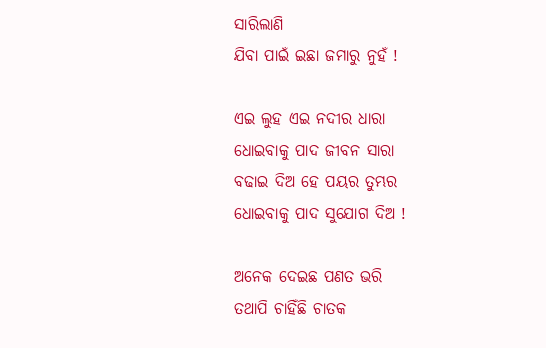ସାରିଲାଣି
ଯିବା ପାଇଁ ଇଛା ଜମାରୁ ନୁହଁ !

ଏଇ ଲୁହ ଏଇ ନଦୀର ଧାରା
ଧୋଇବାକୁ ପାଦ ଜୀବନ ସାରା
ବଢାଇ ଦିଅ ହେ ପୟର ତୁମ୍ଭର
ଧୋଇବାକୁ ପାଦ ସୁଯୋଗ ଦିଅ !

ଅନେକ ଦେଇଛ ପଣତ ଭରି
ତଥାପି ଚାହିଁଛି ଚାତକ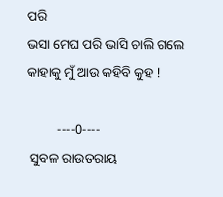ପରି
ଭସା ମେଘ ପରି ଭାସି ଚାଲି ଗଲେ
କାହାକୁ ମୁଁ ଆଉ କହିବି କୁହ !

         ----0----
 ସୁବଳ ରାଉତରାୟ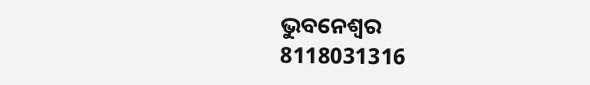ଭୁବନେଶ୍ୱର
8118031316